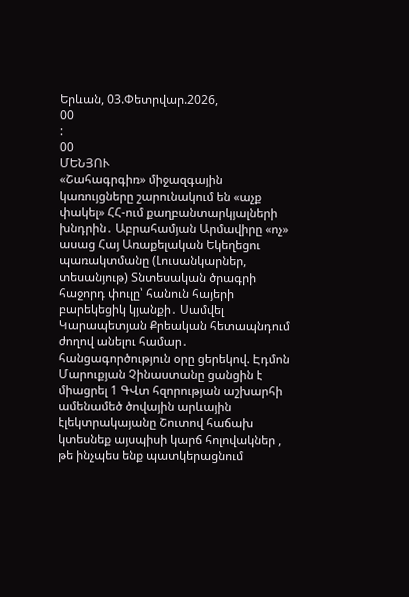Երևան, 03.Փետրվար.2026,
00
:
00
ՄԵՆՅՈՒ
«Շահագրգիռ» միջազգային կառույցները շարունակում են «աչք փակել» ՀՀ-ում քաղբանտարկյալների խնդրին․ Աբրահամյան Արմավիրը «ոչ» ասաց Հայ Առաքելական Եկեղեցու պառակտմանը (Լուսանկարներ, տեսանյութ) Տնտեսական ծրագրի հաջորդ փուլը՝ հանուն հայերի բարեկեցիկ կյանքի․ Սամվել Կարապետյան Քրեական հետապնդում ժողով անելու համար․ հանցագործություն օրը ցերեկով. Էդմոն Մարուքյան Չինաստանը ցանցին է միացրել 1 ԳՎտ հզորության աշխարհի ամենամեծ ծովային արևային էլեկտրակայանը Շուտով հաճախ կտեսնեք այսպիսի կարճ հոլովակներ , թե ինչպես ենք պատկերացնում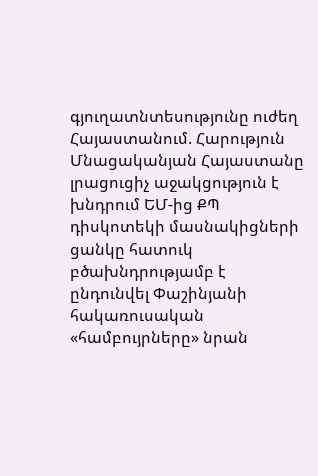գյուղատնտեսությունը ուժեղ Հայաստանում. Հարություն Մնացականյան Հայաստանը լրացուցիչ աջակցություն է խնդրում ԵՄ-ից ՔՊ դիսկոտեկի մասնակիցների ցանկը հատուկ բծախնդրությամբ է ընդունվել Փաշինյանի հակառուսական «համբույրները» նրան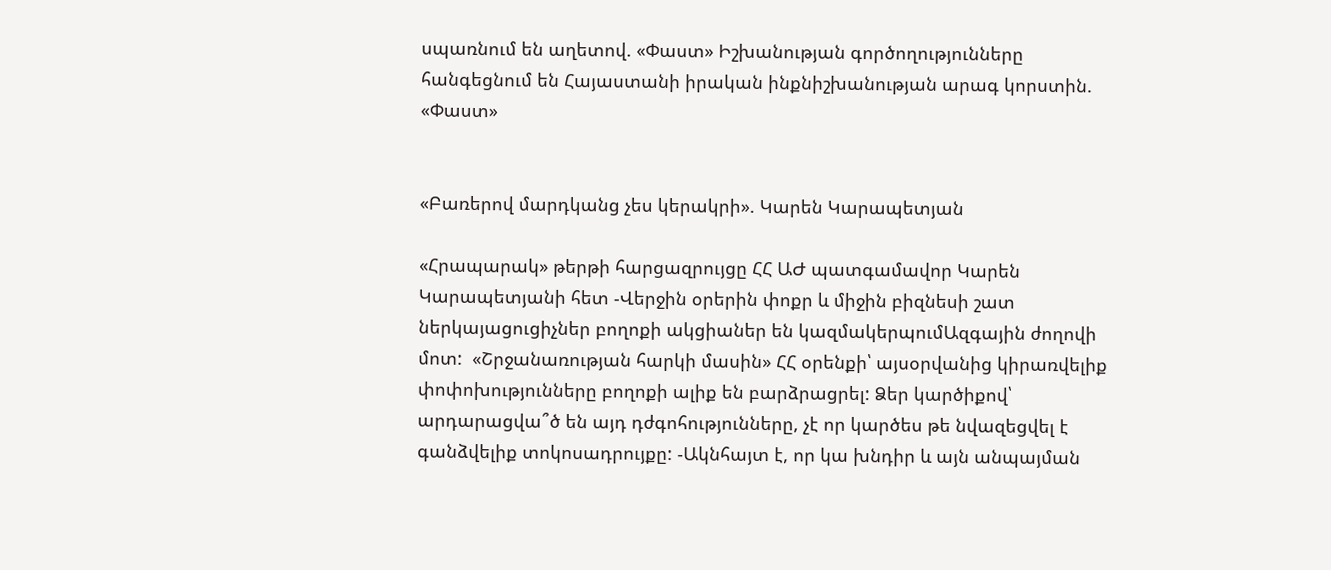սպառնում են աղետով. «Փաստ» Իշխանության գործողությունները հանգեցնում են Հայաստանի իրական ինքնիշխանության արագ կորստին. «Փաստ»


«Բառերով մարդկանց չես կերակրի». Կարեն Կարապետյան

«Հրապարակ» թերթի հարցազրույցը ՀՀ ԱԺ պատգամավոր Կարեն Կարապետյանի հետ -Վերջին օրերին փոքր և միջին բիզնեսի շատ ներկայացուցիչներ բողոքի ակցիաներ են կազմակերպումԱզգային ժողովի մոտ:  «Շրջանառության հարկի մասին» ՀՀ օրենքի՝ այսօրվանից կիրառվելիք փոփոխությունները բողոքի ալիք են բարձրացրել: Ձեր կարծիքով՝ արդարացվա՞ծ են այդ դժգոհությունները, չէ որ կարծես թե նվազեցվել է գանձվելիք տոկոսադրույքը: -Ակնհայտ է, որ կա խնդիր և այն անպայման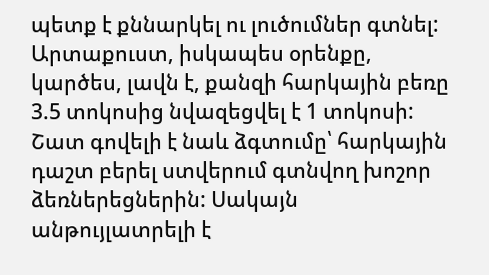պետք է քննարկել ու լուծումներ գտնել: Արտաքուստ, իսկապես օրենքը, կարծես, լավն է, քանզի հարկային բեռը 3.5 տոկոսից նվազեցվել է 1 տոկոսի: Շատ գովելի է նաև ձգտումը՝ հարկային դաշտ բերել ստվերում գտնվող խոշոր ձեռներեցներին: Սակայն անթույլատրելի է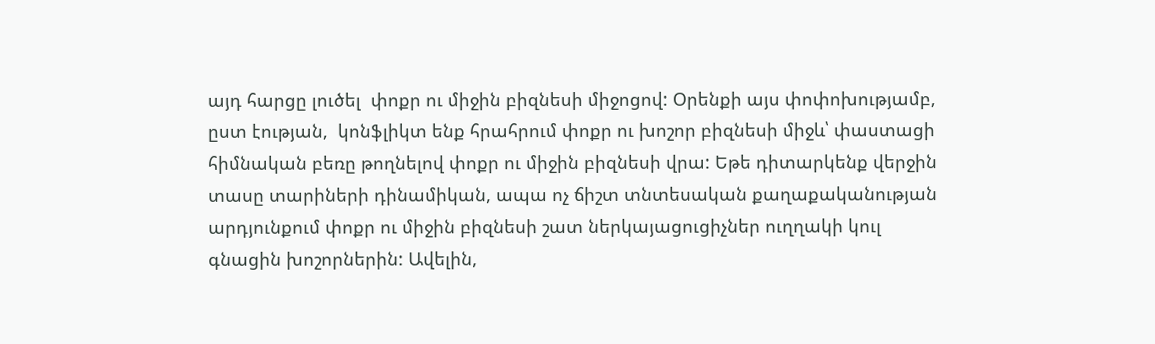այդ հարցը լուծել  փոքր ու միջին բիզնեսի միջոցով: Օրենքի այս փոփոխությամբ, ըստ էության,  կոնֆլիկտ ենք հրահրում փոքր ու խոշոր բիզնեսի միջև՝ փաստացի հիմնական բեռը թողնելով փոքր ու միջին բիզնեսի վրա: Եթե դիտարկենք վերջին տասը տարիների դինամիկան, ապա ոչ ճիշտ տնտեսական քաղաքականության արդյունքում փոքր ու միջին բիզնեսի շատ ներկայացուցիչներ ուղղակի կուլ գնացին խոշորներին: Ավելին,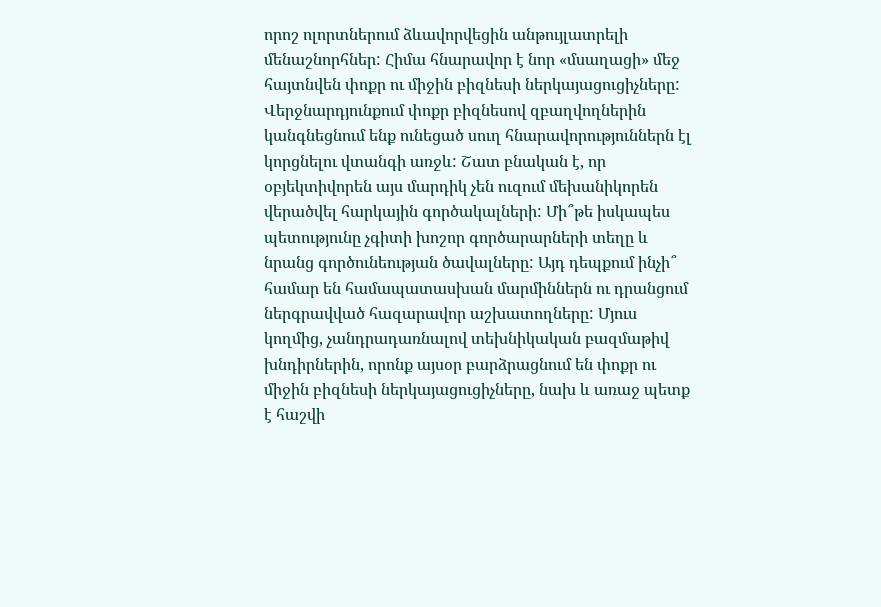որոշ ոլորտներում ձևավորվեցին անթույլատրելի մենաշնորհներ: Հիմա հնարավոր է նոր «մսաղացի» մեջ հայտնվեն փոքր ու միջին բիզնեսի ներկայացուցիչները: Վերջնարդյունքում փոքր բիզնեսով զբաղվողներին կանգնեցնում ենք ունեցած սուղ հնարավորություններն էլ կորցնելու վտանգի առջև: Շատ բնական է, որ օբյեկտիվորեն այս մարդիկ չեն ուզում մեխանիկորեն վերածվել հարկային գործակալների: Մի՞թե իսկապես պետությունը չգիտի խոշոր գործարարների տեղը և նրանց գործունեության ծավալները: Այդ դեպքում ինչի՞ համար են համապատասխան մարմիններն ու դրանցում ներգրավված հազարավոր աշխատողները: Մյուս կողմից, չանդրադառնալով տեխնիկական բազմաթիվ խնդիրներին, որոնք այսօր բարձրացնում են փոքր ու միջին բիզնեսի ներկայացուցիչները, նախ և առաջ պետք է հաշվի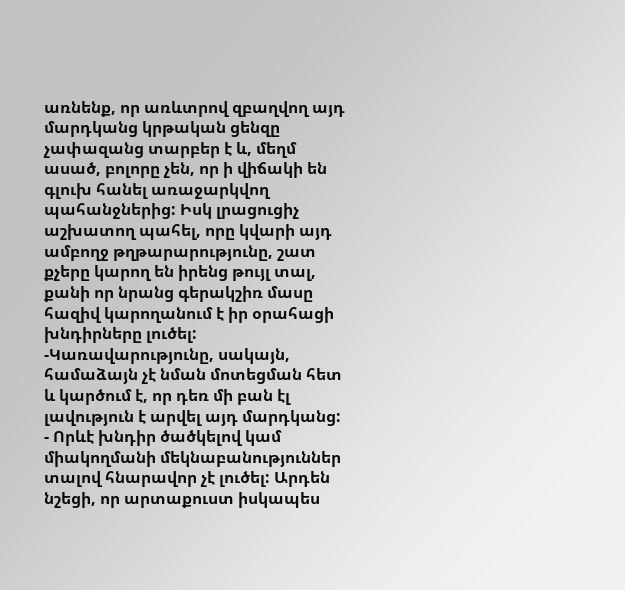առնենք, որ առևտրով զբաղվող այդ մարդկանց կրթական ցենզը չափազանց տարբեր է և, մեղմ ասած, բոլորը չեն, որ ի վիճակի են գլուխ հանել առաջարկվող պահանջներից: Իսկ լրացուցիչ աշխատող պահել, որը կվարի այդ ամբողջ թղթարարությունը, շատ քչերը կարող են իրենց թույլ տալ, քանի որ նրանց գերակշիռ մասը հազիվ կարողանում է իր օրահացի խնդիրները լուծել: -Կառավարությունը, սակայն, համաձայն չէ նման մոտեցման հետ և կարծում է, որ դեռ մի բան էլ լավություն է արվել այդ մարդկանց: - Որևէ խնդիր ծածկելով կամ միակողմանի մեկնաբանություններ տալով հնարավոր չէ լուծել: Արդեն նշեցի, որ արտաքուստ իսկապես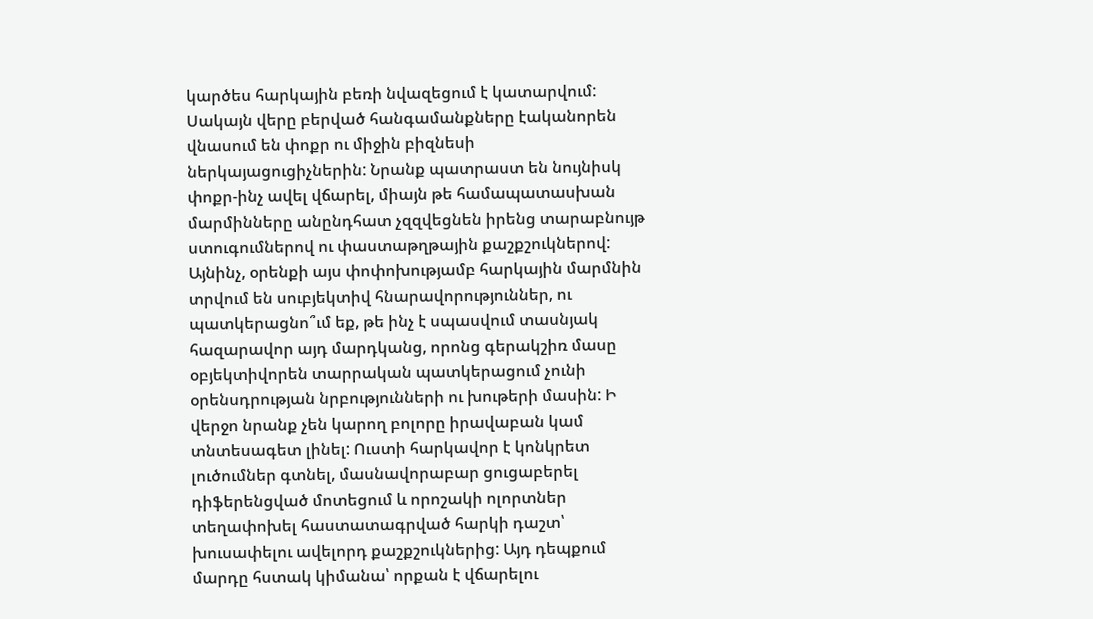կարծես հարկային բեռի նվազեցում է կատարվում: Սակայն վերը բերված հանգամանքները էականորեն վնասում են փոքր ու միջին բիզնեսի ներկայացուցիչներին: Նրանք պատրաստ են նույնիսկ փոքր-ինչ ավել վճարել, միայն թե համապատասխան մարմինները անընդհատ չզզվեցնեն իրենց տարաբնույթ ստուգումներով ու փաստաթղթային քաշքշուկներով: Այնինչ, օրենքի այս փոփոխությամբ հարկային մարմնին տրվում են սուբյեկտիվ հնարավորություններ, ու պատկերացնո՞ւմ եք, թե ինչ է սպասվում տասնյակ հազարավոր այդ մարդկանց, որոնց գերակշիռ մասը օբյեկտիվորեն տարրական պատկերացում չունի օրենսդրության նրբությունների ու խութերի մասին: Ի վերջո նրանք չեն կարող բոլորը իրավաբան կամ տնտեսագետ լինել: Ուստի հարկավոր է կոնկրետ լուծումներ գտնել, մասնավորաբար ցուցաբերել դիֆերենցված մոտեցում և որոշակի ոլորտներ տեղափոխել հաստատագրված հարկի դաշտ՝ խուսափելու ավելորդ քաշքշուկներից: Այդ դեպքում մարդը հստակ կիմանա՝ որքան է վճարելու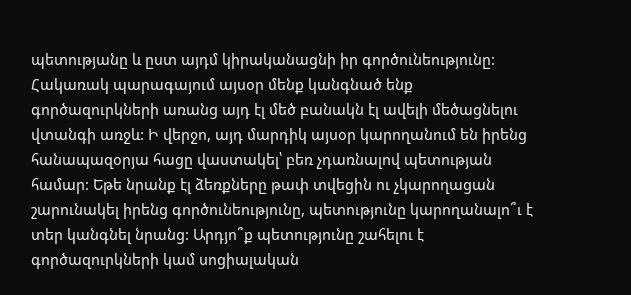պետությանը և ըստ այդմ կիրականացնի իր գործունեությունը: Հակառակ պարագայում այսօր մենք կանգնած ենք գործազուրկների առանց այդ էլ մեծ բանակն էլ ավելի մեծացնելու վտանգի առջև: Ի վերջո, այդ մարդիկ այսօր կարողանում են իրենց հանապազօրյա հացը վաստակել՝ բեռ չդառնալով պետության համար: Եթե նրանք էլ ձեռքները թափ տվեցին ու չկարողացան շարունակել իրենց գործունեությունը, պետությունը կարողանալո՞ւ է տեր կանգնել նրանց: Արդյո՞ք պետությունը շահելու է գործազուրկների կամ սոցիալական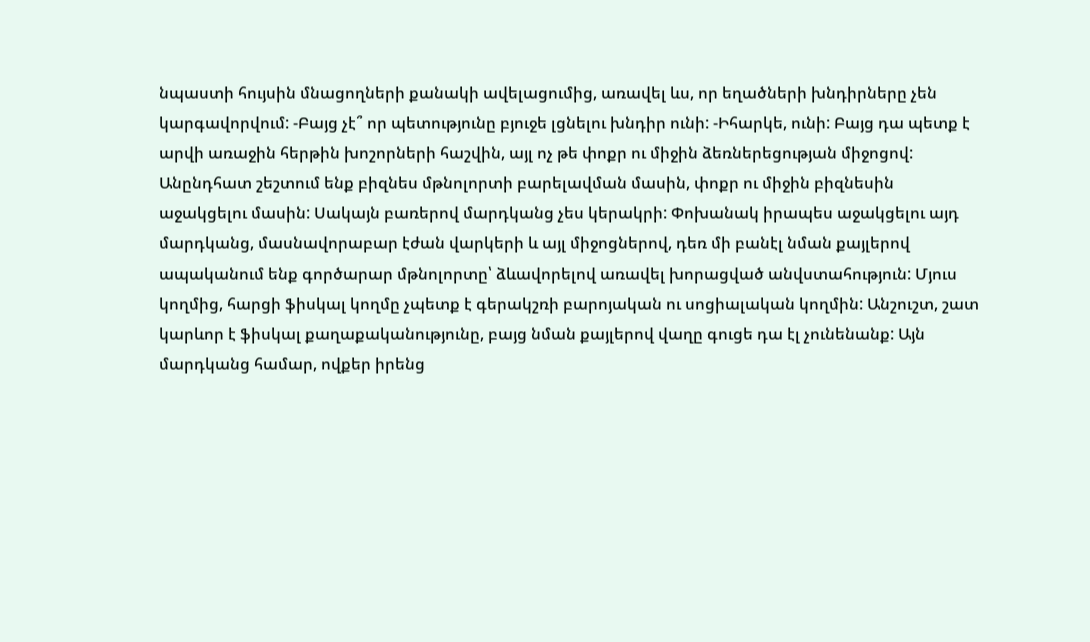նպաստի հույսին մնացողների քանակի ավելացումից, առավել ևս, որ եղածների խնդիրները չեն կարգավորվում: -Բայց չէ՞ որ պետությունը բյուջե լցնելու խնդիր ունի: -Իհարկե, ունի: Բայց դա պետք է արվի առաջին հերթին խոշորների հաշվին, այլ ոչ թե փոքր ու միջին ձեռներեցության միջոցով: Անընդհատ շեշտում ենք բիզնես մթնոլորտի բարելավման մասին, փոքր ու միջին բիզնեսին աջակցելու մասին: Սակայն բառերով մարդկանց չես կերակրի: Փոխանակ իրապես աջակցելու այդ մարդկանց, մասնավորաբար էժան վարկերի և այլ միջոցներով, դեռ մի բանէլ նման քայլերով ապականում ենք գործարար մթնոլորտը՝ ձևավորելով առավել խորացված անվստահություն: Մյուս կողմից, հարցի ֆիսկալ կողմը չպետք է գերակշռի բարոյական ու սոցիալական կողմին: Անշուշտ, շատ կարևոր է ֆիսկալ քաղաքականությունը, բայց նման քայլերով վաղը գուցե դա էլ չունենանք: Այն մարդկանց համար, ովքեր իրենց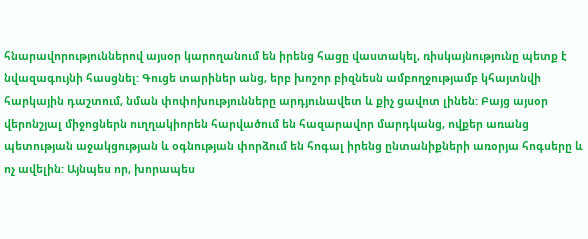հնարավորություններով այսօր կարողանում են իրենց հացը վաստակել, ռիսկայնությունը պետք է նվազագույնի հասցնել: Գուցե տարիներ անց, երբ խոշոր բիզնեսն ամբողջությամբ կհայտնվի հարկային դաշտում, նման փոփոխությունները արդյունավետ և քիչ ցավոտ լինեն: Բայց այսօր վերոնշյալ միջոցներն ուղղակիորեն հարվածում են հազարավոր մարդկանց, ովքեր առանց պետության աջակցության և օգնության փորձում են հոգալ իրենց ընտանիքների առօրյա հոգսերը և ոչ ավելին: Այնպես որ, խորապես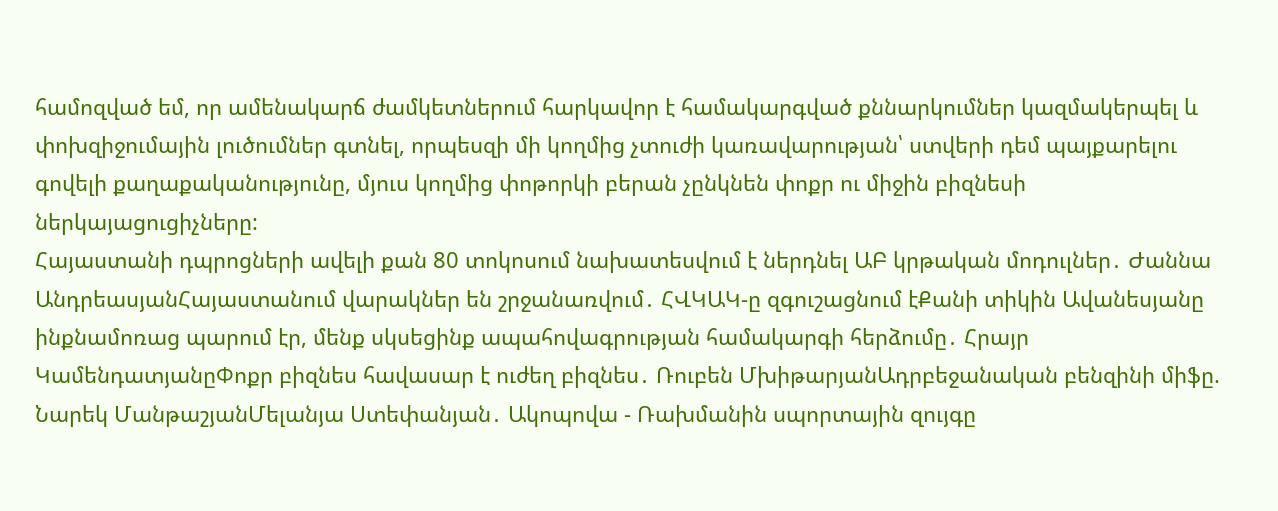համոզված եմ, որ ամենակարճ ժամկետներում հարկավոր է համակարգված քննարկումներ կազմակերպել և փոխզիջումային լուծումներ գտնել, որպեսզի մի կողմից չտուժի կառավարության՝ ստվերի դեմ պայքարելու գովելի քաղաքականությունը, մյուս կողմից փոթորկի բերան չընկնեն փոքր ու միջին բիզնեսի ներկայացուցիչները:
Հայաստանի դպրոցների ավելի քան 80 տոկոսում նախատեսվում է ներդնել ԱԲ կրթական մոդուլներ․ Ժաննա ԱնդրեասյանՀայաստանում վարակներ են շրջանառվում․ ՀՎԿԱԿ-ը զգուշացնում էՔանի տիկին Ավանեսյանը ինքնամոռաց պարում էր, մենք սկսեցինք ապահովագրության համակարգի հերձումը․ Հրայր ԿամենդատյանըՓոքր բիզնես հավասար է ուժեղ բիզնես․ Ռուբեն ՄխիթարյանԱդրբեջանական բենզինի միֆը. Նարեկ ՄանթաշյանՄելանյա Ստեփանյան․ Ակոպովա - Ռախմանին սպորտային զույգը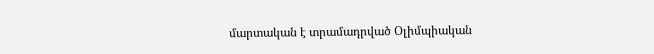մարտական է տրամադրված Օլիմպիական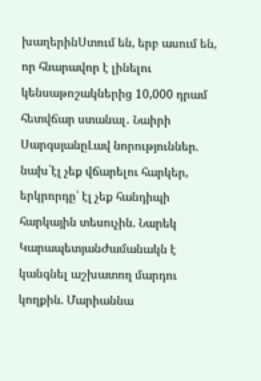խաղերինՍտում են, երբ ասում են, որ հնարավոր է լինելու կենսաթոշակներից 10,000 դրամ հետվճար ստանալ․ Նաիրի ՍարգսյանըԼավ նորություններ. նախ`էլ չեք վճարելու հարկեր, երկրորդը՝ էլ չեք հանդիպի հարկային տեսուչին. Նարեկ ԿարապետյանԺամանակն է կանգնել աշխատող մարդու կողքին. Մարիաննա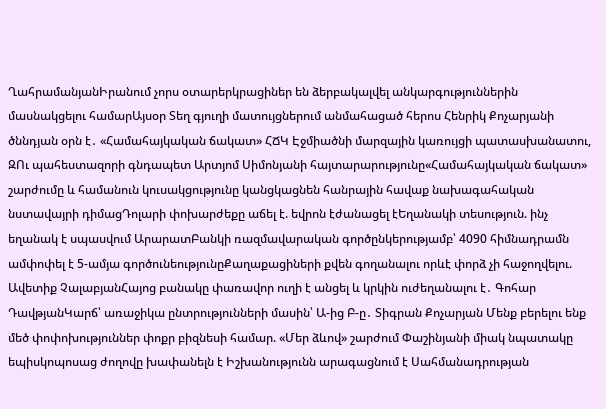ՂահրամանյանԻրանում չորս օտարերկրացիներ են ձերբակալվել անկարգություններին մասնակցելու համարԱյսօր Տեղ գյուղի մատույցներում անմահացած հերոս Հենրիկ Քոչարյանի ծննդյան օրն է․ «Համահայկական ճակատ» ՀՃԿ Էջմիածնի մարզային կառույցի պատասխանատու, ԶՈւ պահեստազորի գնդապետ Արտյոմ Սիմոնյանի հայտարարությունը«Համահայկական ճակատ» շարժումը և համանուն կուսակցությունը կանցկացնեն հանրային հավաք նախագահական նստավայրի դիմացԴոլարի փոխարժեքը աճել է. եվրոն էժանացել էԵղանակի տեսություն. ինչ եղանակ է սպասվում ԱրարատԲանկի ռազմավարական գործընկերությամբ՝ 4090 հիմնադրամն ամփոփել է 5-ամյա գործունեությունըՔաղաքացիների քվեն գողանալու որևէ փորձ չի հաջողվելու. Ավետիք ՉալաբյանՀայոց բանակը փառավոր ուղի է անցել և կրկին ուժեղանալու է․ Գոհար ԴավթյանԿարճ՝ առաջիկա ընտրությունների մասին՝ Ա-ից Բ-ը․ Տիգրան Քոչարյան Մենք բերելու ենք մեծ փոփոխություններ փոքր բիզնեսի համար. «Մեր ձևով» շարժում Փաշինյանի միակ նպատակը եպիսկոպոսաց ժողովը խափանելն է Իշխանությունն արագացնում է Սահմանադրության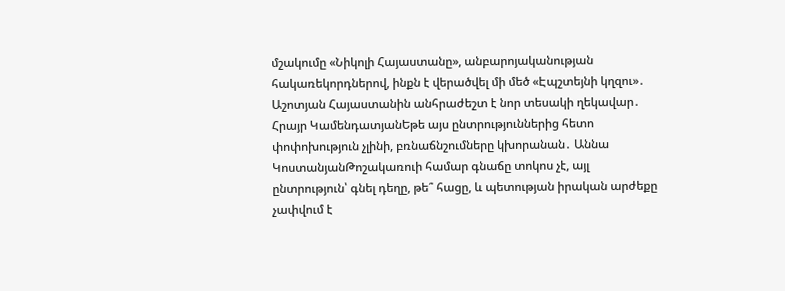մշակումը «Նիկոլի Հայաստանը», անբարոյականության հակառեկորդներով, ինքն է վերածվել մի մեծ «Էպշտեյնի կղզու»․ Աշոտյան Հայաստանին անհրաժեշտ է նոր տեսակի ղեկավար․ Հրայր ԿամենդատյանԵթե այս ընտրություններից հետո փոփոխություն չլինի, բռնաճնշումները կխորանան․ Աննա ԿոստանյանԹոշակառուի համար գնաճը տոկոս չէ, այլ ընտրություն՝ գնել դեղը, թե՞ հացը, և պետության իրական արժեքը չափվում է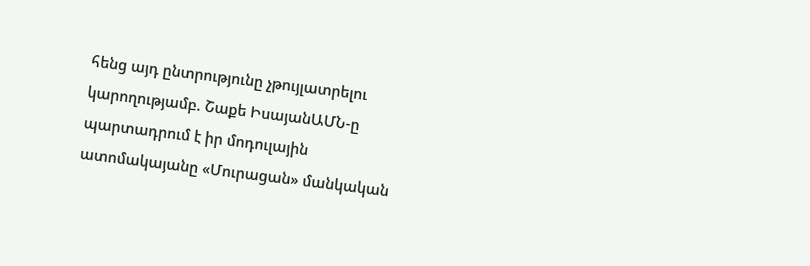հենց այդ ընտրությունը չթույլատրելու կարողությամբ. Շաքե ԻսայանԱՄՆ-ը պարտադրում է իր մոդուլային ատոմակայանը «Մուրացան» մանկական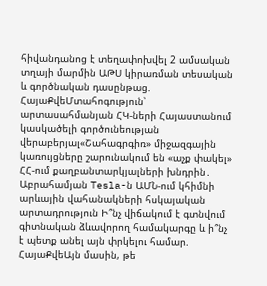հիվանդանոց է տեղափոխվել 2 ամսական տղայի մարմին ԱԹՍ կիրառման տեսական և գործնական դասընթաց. ՀայաՔվեՄտահոգություն՝ արտասահմանյան ՀԿ-ների Հայաստանում կասկածելի գործունեության վերաբերյալ«Շահագրգիռ» միջազգային կառույցները շարունակում են «աչք փակել» ՀՀ-ում քաղբանտարկյալների խնդրին․ Աբրահամյան Tesla-ն ԱՄՆ-ում կհիմնի արևային վահանակների հսկայական արտադրություն Ի՞նչ վիճակում է գտնվում գիտնական ձևավորող համակարգը և ի՞նչ է պետք անել այն փրկելու համար. ՀայաՔվեԱյն մասին, թե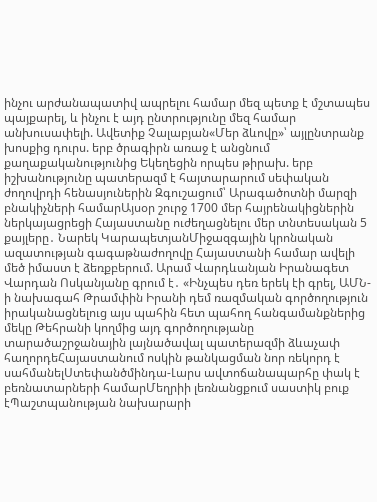ինչու արժանապատիվ ապրելու համար մեզ պետք է մշտապես պայքարել, և ինչու է այդ ընտրությունը մեզ համար անխուսափելի. Ավետիք Չալաբյան«Մեր ձևովը»՝ այլընտրանք խոսքից դուրս. երբ ծրագիրն առաջ է անցնում քաղաքականությունից Եկեղեցին որպես թիրախ. երբ իշխանությունը պատերազմ է հայտարարում սեփական ժողովրդի հենասյուներին Զգուշացում՝ Արագածոտնի մարզի բնակիչների համարԱյսօր շուրջ 1700 մեր հայրենակիցներին ներկայացրեցի Հայաստանը ուժեղացնելու մեր տնտեսական 5 քայլերը․ Նարեկ ԿարապետյանՄիջազգային կրոնական ազատության գագաթնաժողովը Հայաստանի համար ավելի մեծ իմաստ է ձեռքբերում. Արամ Վարդևանյան Իրանագետ Վարդան Ոսկանյանը գրում է․ «Ինչպես դեռ երեկ էի գրել, ԱՄՆ-ի նախագահ Թրամփին Իրանի դեմ ռազմական գործողություն իրականացնելուց այս պահին հետ պահող հանգամանքներից մեկը Թեհրանի կողմից այդ գործողությանը տարածաշրջանային լայնածավալ պատերազմի ձևաչափ հաղորդեՀայաստանում ոսկին թանկացման նոր ռեկորդ է սահմանելՍտեփանծմինդա-Լարս ավտոճանապարհը փակ է բեռնատարների համարՄեղրիի լեռնանցքում սաստիկ բուք էՊաշտպանության նախարարի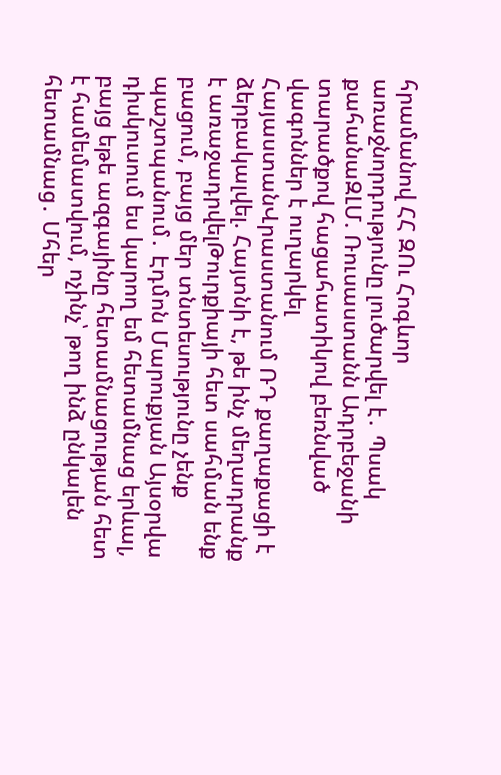հրամանով ՀՀ ԶՈւ Հոգևոր առաջնորդությունը լուծարվել է․ Պսակ քահանաԶԼՄ. Ռուսաստանն Ադրբեջանի տարածքով հացահատիկով բեռնված վագոններ է ուղարկել ՀայաստանՎրաստանում ՌԴ քաղաքացի է ձերբակալվել. Հայտնի է, թե ինչ մեղադրանք է առաջադրվելԹուրքիայի հետ սահման ենք բացում, բայց մեր տնտեսությունը չենք պաշտպանում․ Էդմոն Մարուքյան Այսօրվա դիսկուսում ես կարող եմ հետամնաց երևալ, բայց եթե ազգայինը հետամնացության հետ է համեմատվում, ոչինչ՝ թող ինձ ընկալեն հետամնաց․ Մհեր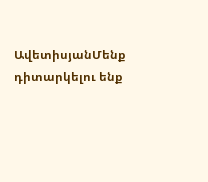ԱվետիսյանՄենք դիտարկելու ենք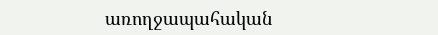առողջապահական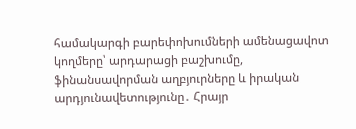համակարգի բարեփոխումների ամենացավոտ կողմերը՝ արդարացի բաշխումը, ֆինանսավորման աղբյուրները և իրական արդյունավետությունը․ Հրայր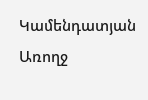Կամենդատյան Առողջ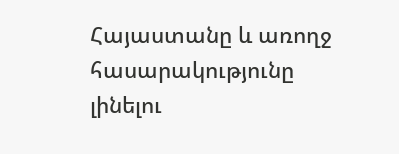Հայաստանը և առողջ հասարակությունը լինելու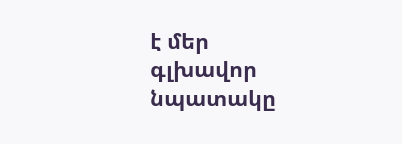է մեր գլխավոր նպատակը